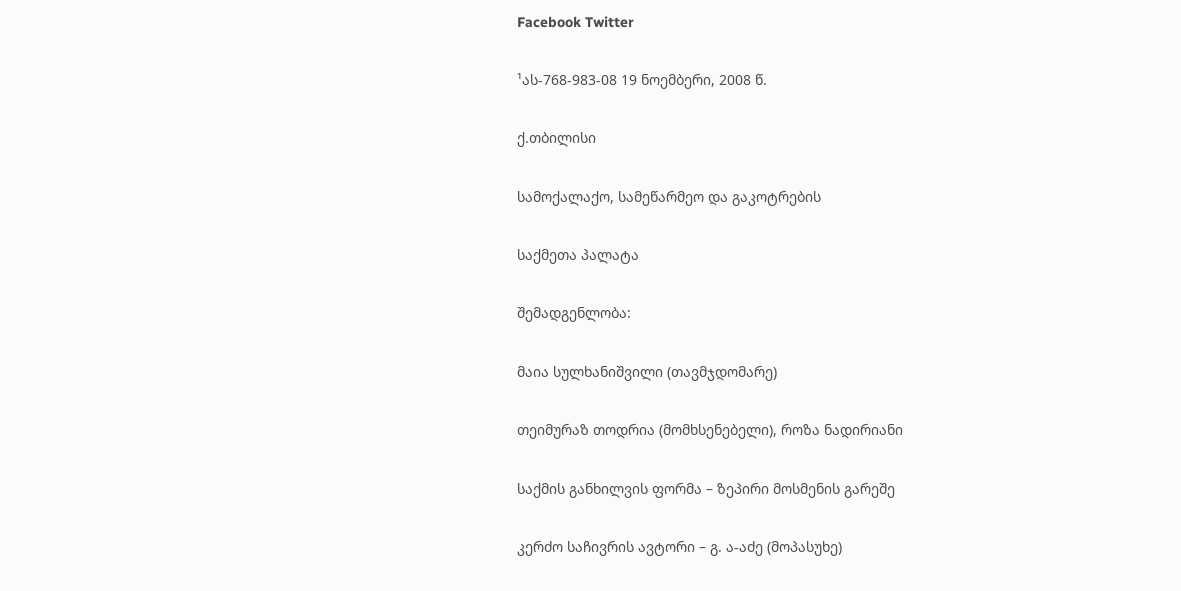Facebook Twitter

¹ას-768-983-08 19 ნოემბერი, 2008 წ.

ქ.თბილისი

სამოქალაქო, სამეწარმეო და გაკოტრების

საქმეთა პალატა

შემადგენლობა:

მაია სულხანიშვილი (თავმჯდომარე)

თეიმურაზ თოდრია (მომხსენებელი), როზა ნადირიანი

საქმის განხილვის ფორმა – ზეპირი მოსმენის გარეშე

კერძო საჩივრის ავტორი – გ. ა-აძე (მოპასუხე)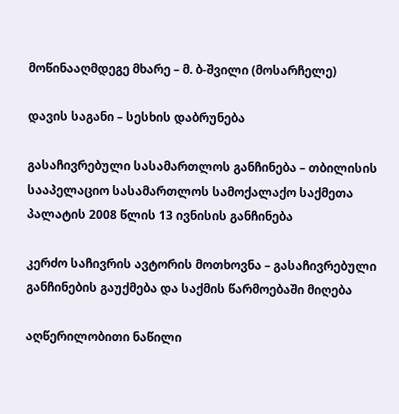მოწინააღმდეგე მხარე – მ. ბ-შვილი (მოსარჩელე)

დავის საგანი – სესხის დაბრუნება

გასაჩივრებული სასამართლოს განჩინება – თბილისის სააპელაციო სასამართლოს სამოქალაქო საქმეთა პალატის 2008 წლის 13 ივნისის განჩინება

კერძო საჩივრის ავტორის მოთხოვნა – გასაჩივრებული განჩინების გაუქმება და საქმის წარმოებაში მიღება

აღწერილობითი ნაწილი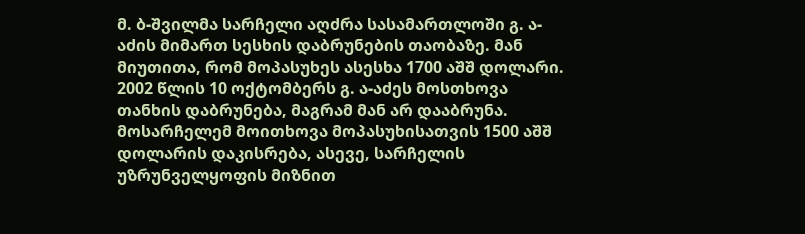მ. ბ-შვილმა სარჩელი აღძრა სასამართლოში გ. ა-აძის მიმართ სესხის დაბრუნების თაობაზე. მან მიუთითა, რომ მოპასუხეს ასესხა 1700 აშშ დოლარი. 2002 წლის 10 ოქტომბერს გ. ა-აძეს მოსთხოვა თანხის დაბრუნება, მაგრამ მან არ დააბრუნა. მოსარჩელემ მოითხოვა მოპასუხისათვის 1500 აშშ დოლარის დაკისრება, ასევე, სარჩელის უზრუნველყოფის მიზნით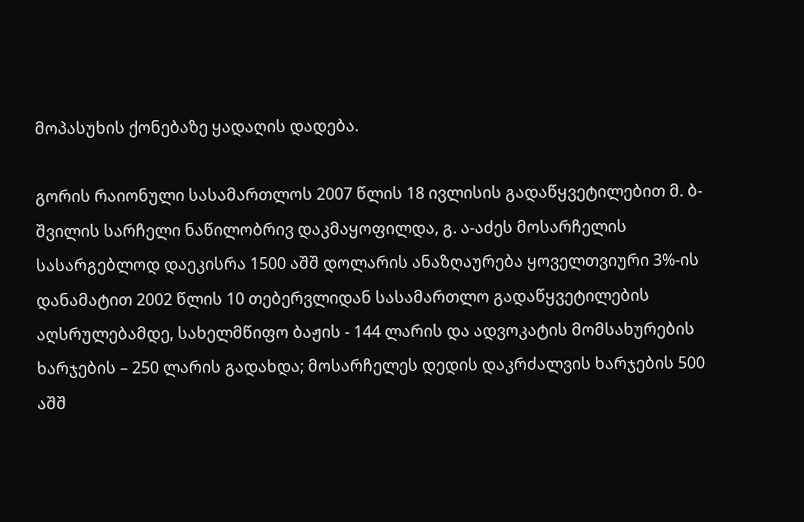მოპასუხის ქონებაზე ყადაღის დადება.

გორის რაიონული სასამართლოს 2007 წლის 18 ივლისის გადაწყვეტილებით მ. ბ-შვილის სარჩელი ნაწილობრივ დაკმაყოფილდა, გ. ა-აძეს მოსარჩელის სასარგებლოდ დაეკისრა 1500 აშშ დოლარის ანაზღაურება ყოველთვიური 3%-ის დანამატით 2002 წლის 10 თებერვლიდან სასამართლო გადაწყვეტილების აღსრულებამდე, სახელმწიფო ბაჟის - 144 ლარის და ადვოკატის მომსახურების ხარჯების – 250 ლარის გადახდა; მოსარჩელეს დედის დაკრძალვის ხარჯების 500 აშშ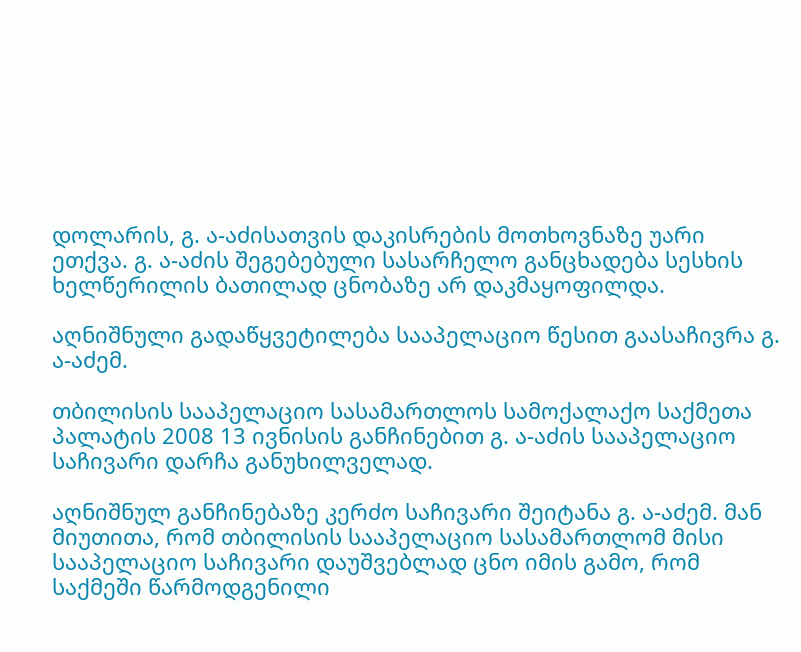დოლარის, გ. ა-აძისათვის დაკისრების მოთხოვნაზე უარი ეთქვა. გ. ა-აძის შეგებებული სასარჩელო განცხადება სესხის ხელწერილის ბათილად ცნობაზე არ დაკმაყოფილდა.

აღნიშნული გადაწყვეტილება სააპელაციო წესით გაასაჩივრა გ. ა-აძემ.

თბილისის სააპელაციო სასამართლოს სამოქალაქო საქმეთა პალატის 2008 13 ივნისის განჩინებით გ. ა-აძის სააპელაციო საჩივარი დარჩა განუხილველად.

აღნიშნულ განჩინებაზე კერძო საჩივარი შეიტანა გ. ა-აძემ. მან მიუთითა, რომ თბილისის სააპელაციო სასამართლომ მისი სააპელაციო საჩივარი დაუშვებლად ცნო იმის გამო, რომ საქმეში წარმოდგენილი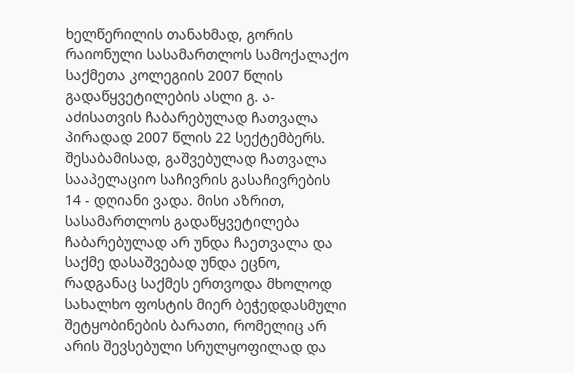ხელწერილის თანახმად, გორის რაიონული სასამართლოს სამოქალაქო საქმეთა კოლეგიის 2007 წლის გადაწყვეტილების ასლი გ. ა-აძისათვის ჩაბარებულად ჩათვალა პირადად 2007 წლის 22 სექტემბერს. შესაბამისად, გაშვებულად ჩათვალა სააპელაციო საჩივრის გასაჩივრების 14 - დღიანი ვადა. მისი აზრით, სასამართლოს გადაწყვეტილება ჩაბარებულად არ უნდა ჩაეთვალა და საქმე დასაშვებად უნდა ეცნო, რადგანაც საქმეს ერთვოდა მხოლოდ სახალხო ფოსტის მიერ ბეჭედდასმული შეტყობინების ბარათი, რომელიც არ არის შევსებული სრულყოფილად და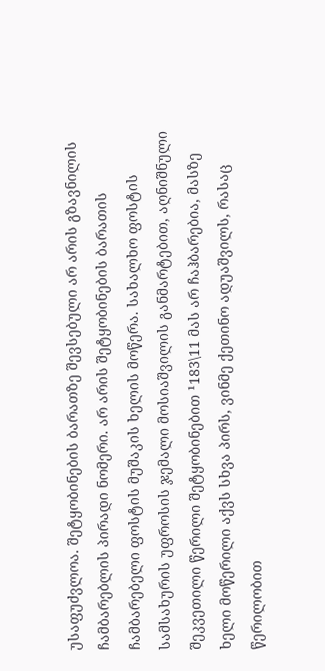უსაფუძვლოა. შეტყობინების ბარათზე შევსებული არ არის გზავნილის ჩამბარებლის პირადი ნომერი. არ არის შეტყობინების ბარათის ჩამბარებელი ფოსტის მუშაკის ხელის მოწერა. სახალხო ფოსტის სამსახურის უფროსის ჯემალი მოსიაშვილის განმარტებით, აღნიშნული შეკვეთილი წერილი შეტყობინებით ¹183\11 მას არ ჩაჰბარებია, მასზე ხელი მოწერილი აქვს სხვა პირს, ვინმე ქეთინო ადუაშვილს, რასაც წერილობით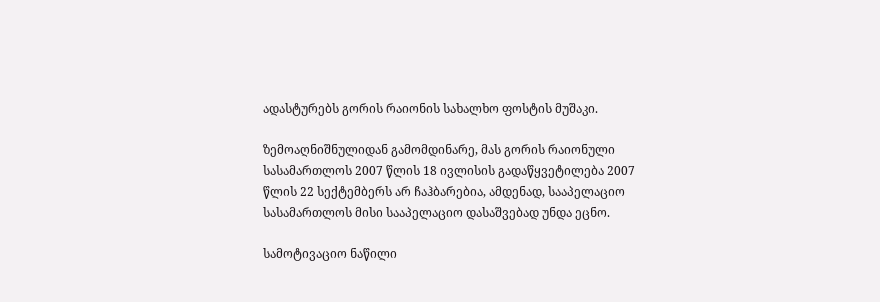ადასტურებს გორის რაიონის სახალხო ფოსტის მუშაკი.

ზემოაღნიშნულიდან გამომდინარე, მას გორის რაიონული სასამართლოს 2007 წლის 18 ივლისის გადაწყვეტილება 2007 წლის 22 სექტემბერს არ ჩაჰბარებია, ამდენად, სააპელაციო სასამართლოს მისი სააპელაციო დასაშვებად უნდა ეცნო.

სამოტივაციო ნაწილი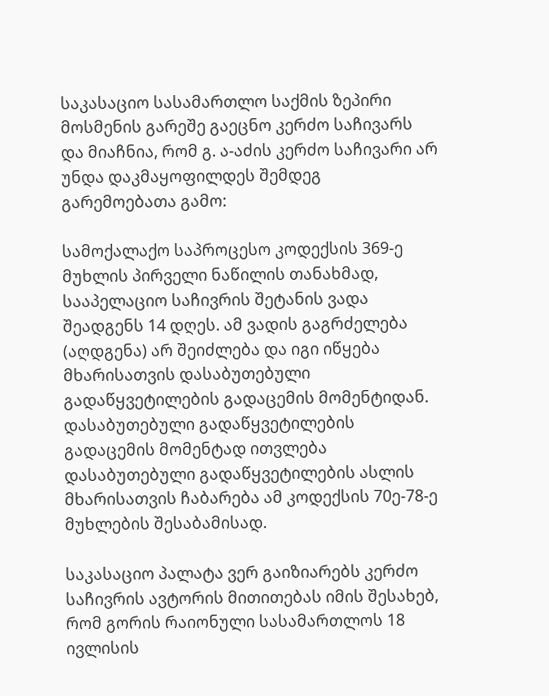საკასაციო სასამართლო საქმის ზეპირი მოსმენის გარეშე გაეცნო კერძო საჩივარს და მიაჩნია, რომ გ. ა-აძის კერძო საჩივარი არ უნდა დაკმაყოფილდეს შემდეგ გარემოებათა გამო:

სამოქალაქო საპროცესო კოდექსის 369-ე მუხლის პირველი ნაწილის თანახმად, სააპელაციო საჩივრის შეტანის ვადა შეადგენს 14 დღეს. ამ ვადის გაგრძელება (აღდგენა) არ შეიძლება და იგი იწყება მხარისათვის დასაბუთებული გადაწყვეტილების გადაცემის მომენტიდან. დასაბუთებული გადაწყვეტილების გადაცემის მომენტად ითვლება დასაბუთებული გადაწყვეტილების ასლის მხარისათვის ჩაბარება ამ კოდექსის 70ე-78-ე მუხლების შესაბამისად.

საკასაციო პალატა ვერ გაიზიარებს კერძო საჩივრის ავტორის მითითებას იმის შესახებ, რომ გორის რაიონული სასამართლოს 18 ივლისის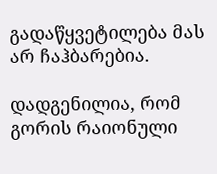გადაწყვეტილება მას არ ჩაჰბარებია.

დადგენილია, რომ გორის რაიონული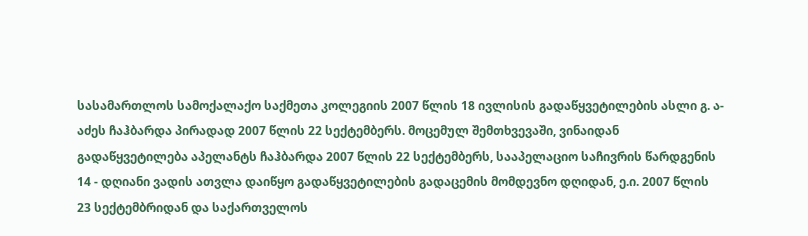სასამართლოს სამოქალაქო საქმეთა კოლეგიის 2007 წლის 18 ივლისის გადაწყვეტილების ასლი გ. ა-აძეს ჩაჰბარდა პირადად 2007 წლის 22 სექტემბერს. მოცემულ შემთხვევაში, ვინაიდან გადაწყვეტილება აპელანტს ჩაჰბარდა 2007 წლის 22 სექტემბერს, სააპელაციო საჩივრის წარდგენის 14 - დღიანი ვადის ათვლა დაიწყო გადაწყვეტილების გადაცემის მომდევნო დღიდან, ე.ი. 2007 წლის 23 სექტემბრიდან და საქართველოს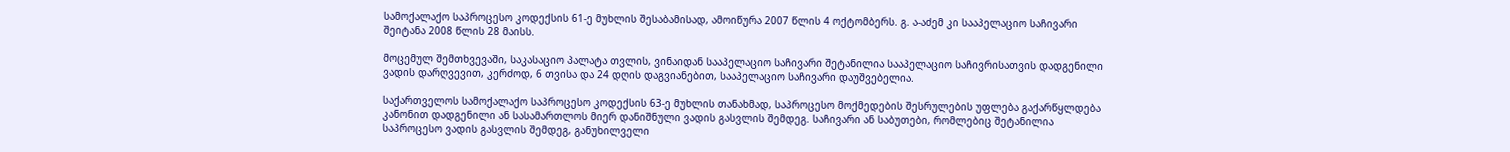სამოქალაქო საპროცესო კოდექსის 61-ე მუხლის შესაბამისად, ამოიწურა 2007 წლის 4 ოქტომბერს. გ. ა-აძემ კი სააპელაციო საჩივარი შეიტანა 2008 წლის 28 მაისს.

მოცემულ შემთხვევაში, საკასაციო პალატა თვლის, ვინაიდან სააპელაციო საჩივარი შეტანილია სააპელაციო საჩივრისათვის დადგენილი ვადის დარღვევით, კერძოდ, 6 თვისა და 24 დღის დაგვიანებით, სააპელაციო საჩივარი დაუშვებელია.

საქართველოს სამოქალაქო საპროცესო კოდექსის 63-ე მუხლის თანახმად, საპროცესო მოქმედების შესრულების უფლება გაქარწყლდება კანონით დადგენილი ან სასამართლოს მიერ დანიშნული ვადის გასვლის შემდეგ. საჩივარი ან საბუთები, რომლებიც შეტანილია საპროცესო ვადის გასვლის შემდეგ, განუხილველი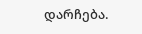დარჩება.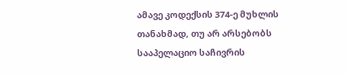ამავე კოდექსის 374-ე მუხლის თანახმად, თუ არ არსებობს სააპელაციო საჩივრის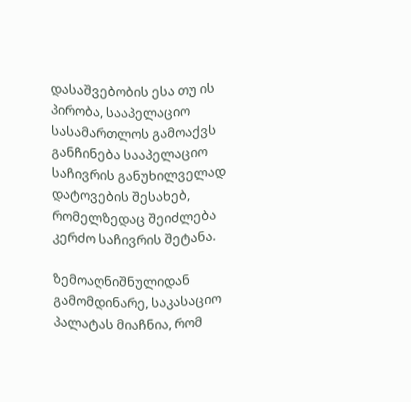დასაშვებობის ესა თუ ის პირობა, სააპელაციო სასამართლოს გამოაქვს განჩინება სააპელაციო საჩივრის განუხილველად დატოვების შესახებ, რომელზედაც შეიძლება კერძო საჩივრის შეტანა.

ზემოაღნიშნულიდან გამომდინარე, საკასაციო პალატას მიაჩნია, რომ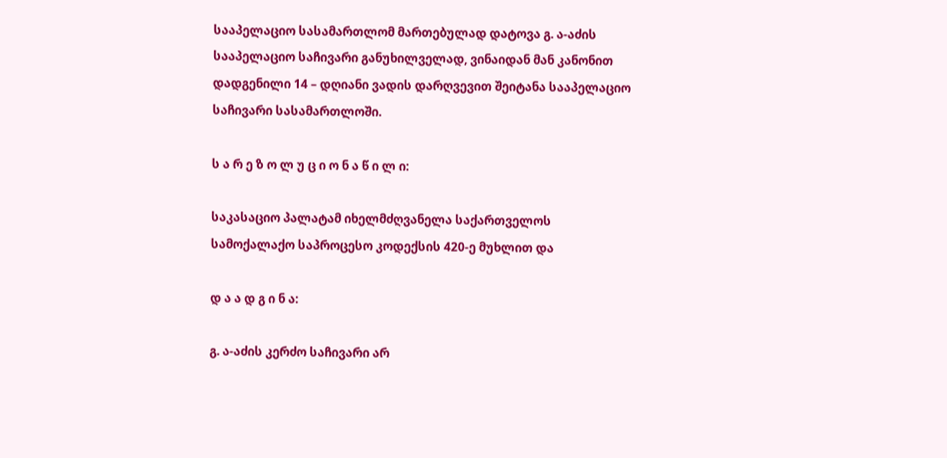სააპელაციო სასამართლომ მართებულად დატოვა გ. ა-აძის სააპელაციო საჩივარი განუხილველად, ვინაიდან მან კანონით დადგენილი 14 – დღიანი ვადის დარღვევით შეიტანა სააპელაციო საჩივარი სასამართლოში.

ს ა რ ე ზ ო ლ უ ც ი ო ნ ა წ ი ლ ი:

საკასაციო პალატამ იხელმძღვანელა საქართველოს სამოქალაქო საპროცესო კოდექსის 420-ე მუხლით და

დ ა ა დ გ ი ნ ა:

გ. ა-აძის კერძო საჩივარი არ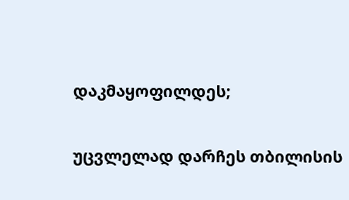დაკმაყოფილდეს;

უცვლელად დარჩეს თბილისის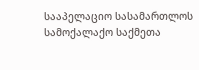სააპელაციო სასამართლოს სამოქალაქო საქმეთა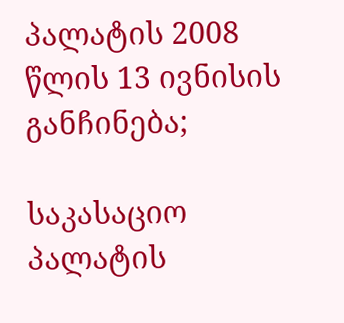პალატის 2008 წლის 13 ივნისის განჩინება;

საკასაციო პალატის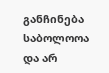განჩინება საბოლოოა და არ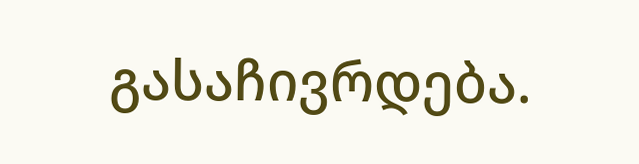გასაჩივრდება.